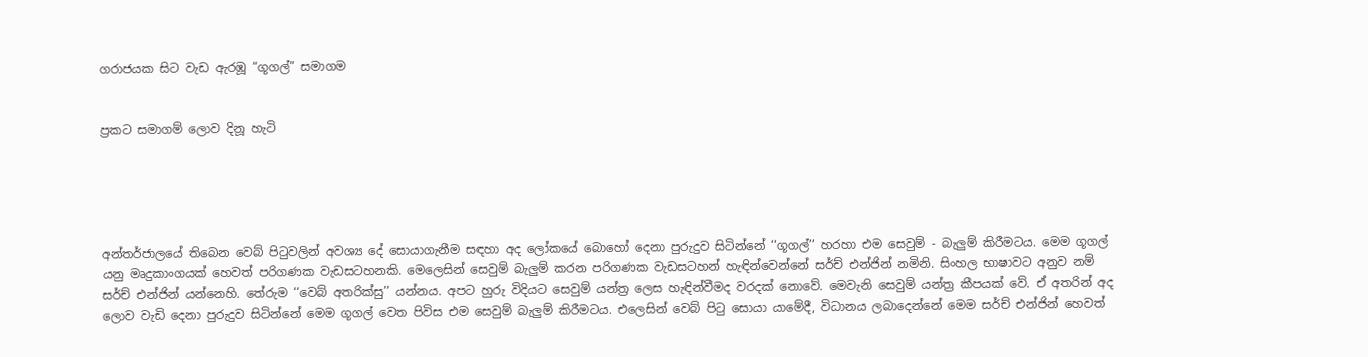ගරාජයක සිට වැඩ ඇරඹූ “ගූගල්” සමාගම


ප්‍රකට සමාගම් ලොව දිනූ හැටි





අන්තර්ජාලයේ තිබෙන වෙබ් පිටුවලින් අවශ්‍ය දේ සොයාගැනීම සඳහා අද ලෝකයේ බොහෝ දෙනා පුරුදුව සිටින්නේ ‘‘ගූගල්’’ හරහා එම සෙවුම් - බැලුම් කිරීමටය. මෙම ගූගල් යනු මෘදුකාංගයක් හෙවත් පරිගණක වැඩසටහනකි. මෙලෙසින් සෙවුම් බැලුම් කරන පරිගණක වැඩසටහන් හැඳින්වෙන්නේ සර්ච් එන්ජින් නමිනි. සිංහල භාෂාවට අනුව නම් සර්ච් එන්ජින් යන්නෙහි. තේරුම ‘‘වෙබ් අතරික්සු’’ යන්නය. අපට හුරු විදියට සෙවුම් යන්ත්‍ර ලෙස හැඳින්වීමද වරදක් නොවේ. මෙවැනි සෙවුම් යන්ත්‍ර කීපයක් වේ. ඒ අතරින් අද ලොව වැඩි දෙනා පුරුදුව සිටින්නේ මෙම ගූගල් වෙත පිවිස එම සෙවුම් බැලුම් කිරීමටය. එලෙසින් වෙබ් පිටු සොයා යාමේදී, විධානය ලබාදෙන්නේ මෙම සර්ච් එන්ජින් හෙවත්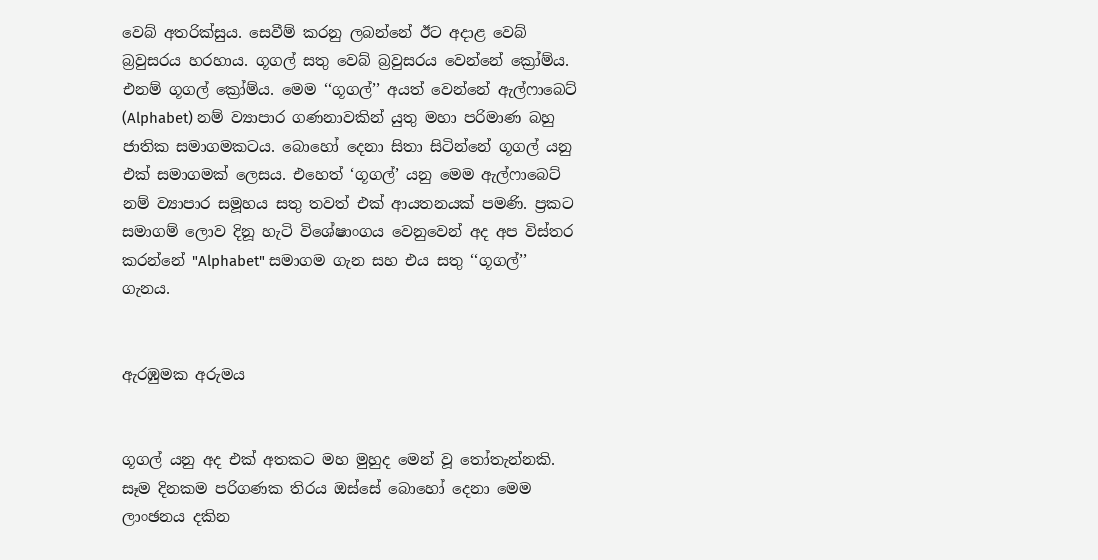වෙබ් අතරික්සුය. සෙවීම් කරනු ලබන්නේ ඊට අදාළ වෙබ් බ්‍රවුසරය හරහාය. ගූගල් සතු වෙබ් බ්‍රවුසරය වෙන්නේ ක්‍රෝම්ය. එනම් ගූගල් ක්‍රෝම්ය. මෙම ‘‘ගූගල්’’ අයත් වෙන්නේ ඇල්ෆාබෙට් (Alphabet) නම් ව්‍යාපාර ගණනාවකින් යුතු මහා පරිමාණ බහු ජාතික සමාගමකටය. බොහෝ දෙනා සිතා සිටින්නේ ගූගල් යනු එක් සමාගමක් ලෙසය. එහෙත් ‘ගූගල්’ යනු මෙම ඇල්ෆාබෙට් නම් ව්‍යාපාර සමූහය සතු තවත් එක් ආයතනයක් පමණි. ප්‍රකට සමාගම් ලොව දිනූ හැටි විශේෂාංගය වෙනුවෙන් අද අප විස්තර කරන්නේ "Alphabet" සමාගම ගැන සහ එය සතු ‘‘ගූගල්’’ ගැනය.


ඇරඹුමක අරුමය


ගූගල් යනු අද එක් අතකට මහ මුහුද මෙන් වූ තෝතැන්නකි. සෑම දිනකම පරිගණක තිරය ඔස්සේ බොහෝ දෙනා මෙම ලාංඡනය දකින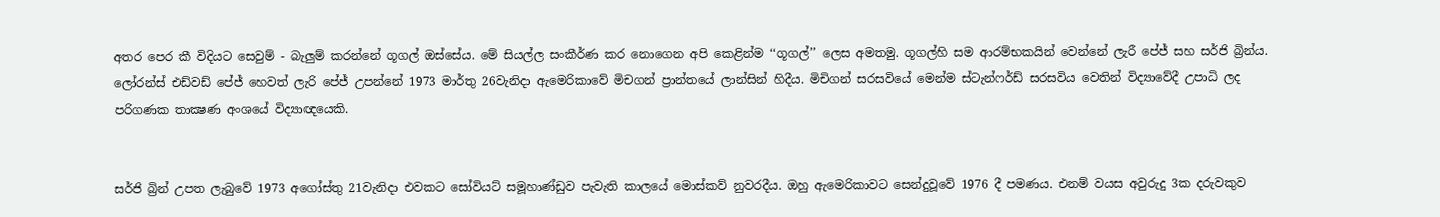අතර පෙර කී විදියට සෙවුම් - බැලුම් කරන්නේ ගූගල් ඔස්සේය. මේ සියල්ල සංකීර්ණ කර නොගෙන අපි කෙළින්ම ‘‘ගූගල්’’ ලෙස අමතමු. ගූගල්හි සම ආරම්භකයින් වෙන්නේ ලැරී පේජ් සහ සර්ජි බ්‍රින්ය. ලෝරන්ස් එඩ්වඩ් පේජ් හෙවත් ලැරි පේජ් උපන්නේ 1973 මාර්තු 26වැනිදා ඇමෙරිකාවේ මිචගන් ප්‍රාන්තයේ ලාන්සින් හිදීය. මිචිගන් සරසවියේ මෙන්ම ස්ටැන්ෆර්ඩ් සරසවිය වෙතින් විද්‍යාවේදී උපාධි ලද පරිගණක තාක්‍ෂණ අංශයේ විද්‍යාඥයෙකි.


සර්ජි බ්‍රින් උපත ලැබුවේ 1973 අගෝස්තු 21වැනිදා එවකට සෝවියට් සමූහාණ්ඩුව පැවැති කාලයේ මොස්කව් නුවරදීය. ඔහු ඇමෙරිකාවට සෙන්දුවූවේ 1976 දී පමණය. එනම් වයස අවුරුදු 3ක දරුවකුව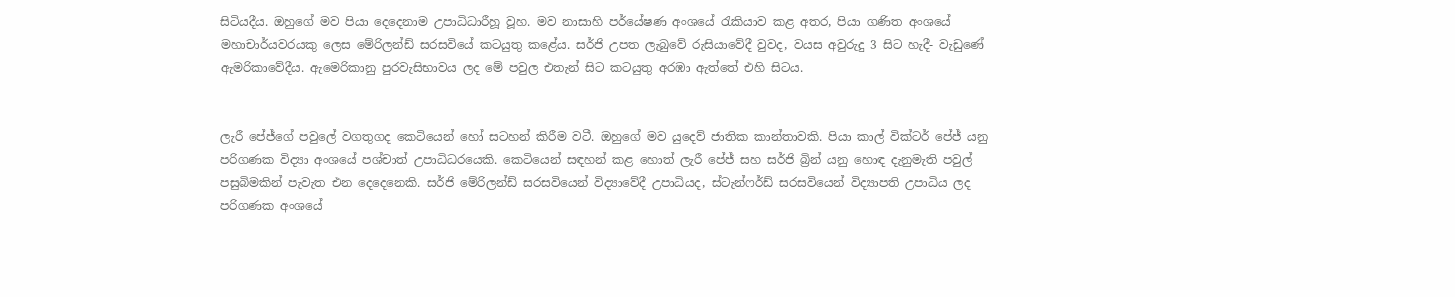සිටියදීය. ඔහුගේ මව පියා දෙදෙනාම උපාධිධාරීහූ වූහ. මව නාසාහි පර්යේෂණ අංශයේ රැකියාව කළ අතර, පියා ගණිත අංශයේ මහාචාර්යවරයකු ලෙස මේරිලන්ඩ් සරසවියේ කටයුතු කළේය. සර්ජි උපත ලැබුවේ රුසියාවේදී වුවද, වයස අවුරුදු 3 සිට හැදී- වැඩුණේ ඇමරිකාවේදීය. ඇමෙරිකානු පුරවැසිභාවය ලද මේ පවුල එතැන් සිට කටයුතු අරඹා ඇත්තේ එහි සිටය.


ලැරී පේජ්ගේ පවුලේ වගතුගද කෙටියෙන් හෝ සටහන් කිරීම වටී. ඔහුගේ මව යුදෙව් ජාතික කාන්තාවකි. පියා කාල් වික්ටර් පේජ් යනු පරිගණක විද්‍යා අංශයේ පශ්චාත් උපාධිධරයෙකි. කෙටියෙන් සඳහන් කළ හොත් ලැරී පේජ් සහ සර්ජි බ්‍රින් යනු හොඳ දැනුමැති පවුල් පසුබිමකින් පැවැත එන දෙදෙනෙකි. සර්ජි මේරිලන්ඩ් සරසවියෙන් විද්‍යාවේදී උපාධියද, ස්ටැන්ෆර්ඩ් සරසවියෙන් විද්‍යාපති උපාධිය ලද පරිගණක අංශයේ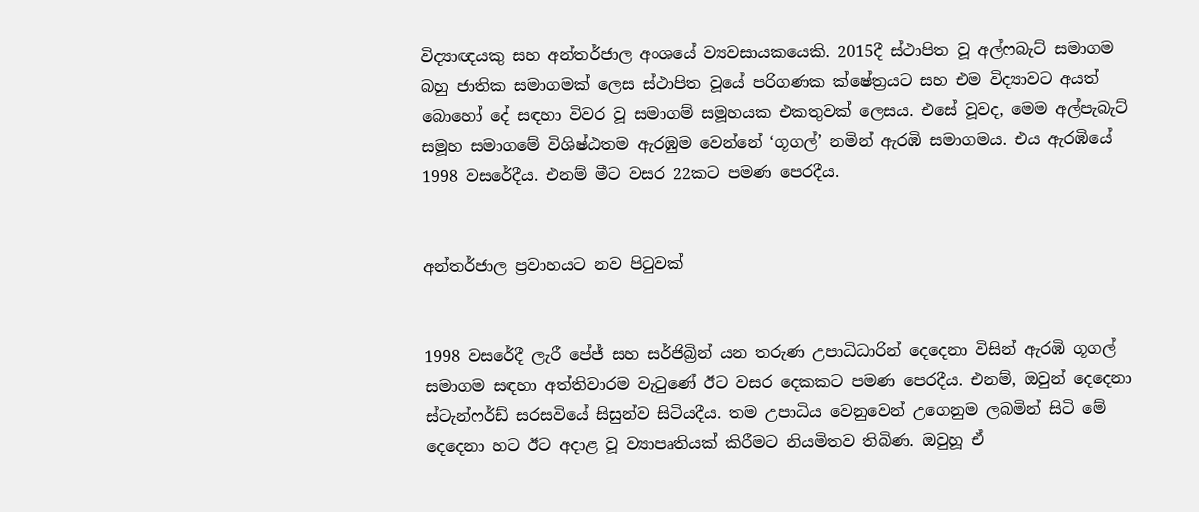විද්‍යාඥයකු සහ අන්තර්ජාල අංශයේ ව්‍යවසායකයෙකි. 2015දී ස්ථාපිත වූ අල්ෆබැට් සමාගම බහු ජාතික සමාගමක් ලෙස ස්ථාපිත වූයේ පරිගණක ක්ෂේත්‍රයට සහ එම විද්‍යාවට අයත් බොහෝ දේ සඳහා විවර වූ සමාගම් සමූහයක එකතුවක් ලෙසය. එසේ වූවද, මෙම අල්පැබැට් සමූහ සමාගමේ විශිෂ්ඨතම ඇරඹුම වෙන්නේ ‘ගූගල්’ නමින් ඇරඹි සමාගමය. එය ඇරඹියේ 1998 වසරේදීය. එනම් මීට වසර 22කට පමණ පෙරදීය.


අන්තර්ජාල ප්‍රවාහයට නව පිටුවක්


1998 වසරේදී ලැරී පේජ් සහ සර්ජිබ්‍රින් යන තරුණ උපාධිධාරින් දෙදෙනා විසින් ඇරඹි ගූගල් සමාගම සඳහා අත්තිවාරම වැටුණේ ඊට වසර දෙකකට පමණ පෙරදීය. එනම්, ඔවුන් දෙදෙනා ස්ටැන්ෆර්ඩ් සරසවියේ සිසුන්ව සිටියදීය. තම උපාධිය වෙනුවෙන් උගෙනුම ලබමින් සිටි මේ දෙදෙනා හට ඊට අදාළ වූ ව්‍යාපෘතියක් කිරීමට නියමිතව තිබිණ. ඔවුහූ ඒ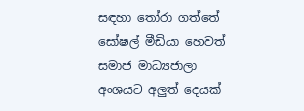සඳහා තෝරා ගත්තේ සෝෂල් මීඩියා හෙවත් සමාජ මාධ්‍යජාලා අංශයට අලුත් දෙයක්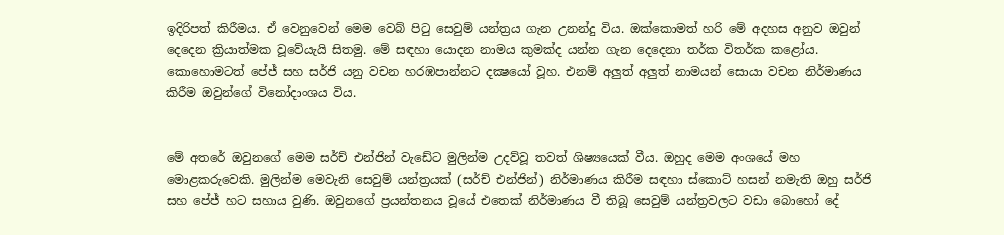ඉදිරිපත් කිරීමය. ඒ වෙනුවෙන් මෙම වෙබ් පිටු සෙවුම් යන්ත්‍රය ගැන උනන්දු විය. ඔක්කො‌මත් හරි මේ අදහස අනුව ඔවුන් දෙදෙන ක්‍රියාත්මක වූවේයැයි සිතමු. මේ සඳහා යොදන නාමය කුමක්ද යන්න ගැන දෙදෙනා තර්ක විතර්ක කළෝය. කොහොමටත් පේජ් සහ සර්ජි යනු වචන හරඹපාන්නට දක්‍ෂයෝ වූහ. එනම් අලුත් අලුත් නාමයන් සොයා වචන නිර්මාණය කිරීම ඔවුන්ගේ විනෝදාංශය විය.


මේ අතරේ ඔවුනගේ මෙම සර්ච් එන්ජින් වැඩේට මුලින්ම උදව්වූ තවත් ශිෂ්‍යයෙක් වීය. ඔහුද මෙම අංශයේ මහ මොළකරුවෙකි. මුලින්ම මෙවැනි සෙවුම් යන්ත්‍රයක් (සර්ච් එන්ජින්) නිර්මාණය කිරීම සඳහා ස්කොට් හසන් නමැති ඔහු සර්ජි සහ පේජ් හට සහාය වුණි. ඔවුනගේ ප්‍රයන්තනය වූයේ එතෙක් නිර්මාණය වී තිබූ සෙවුම් යන්ත්‍රවලට වඩා බොහෝ දේ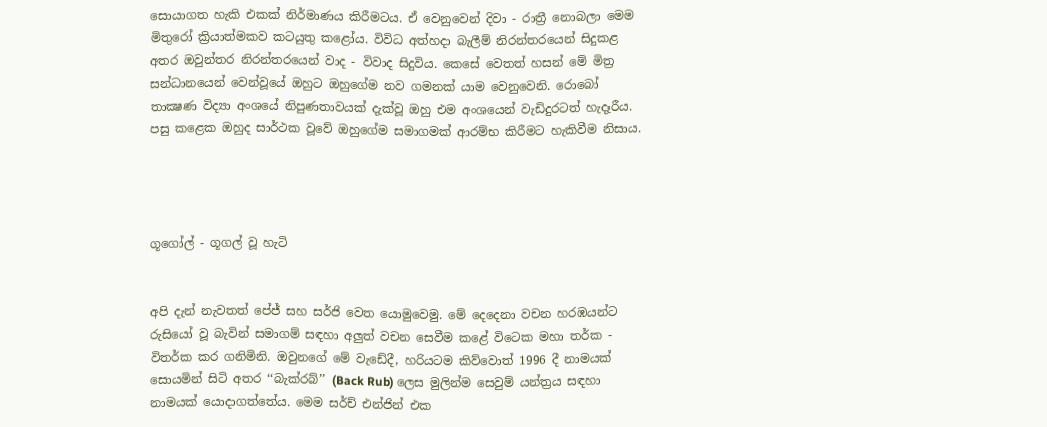සොයාගත හැකි එකක් නිර්මාණය කිරීමටය. ඒ වෙනුවෙන් දිවා - රාත්‍රී නොබලා මෙම මිතුරෝ ක්‍රියාත්මකව කටයුතු කළෝය. විවිධ අත්හදා බැලීම් නිරන්තරයෙන් සිදුකළ අතර ඔවුන්තර නිරන්තරයෙන් වාද - විවාද සිදුවිය. කෙසේ වෙතත් හසන් මේ මිත්‍ර සන්ධානයෙන් වෙන්වූයේ ඔහුට ඔහුගේම නව ගමනක් යාම වෙනුවෙනි. රොබෝ තාක්‍ෂණ විද්‍යා අංශයේ නිපුණතාවයක් දැක්වූ ඔහු එම අංශයෙන් වැඩිදුරටත් හැදෑරීය. පසු කළෙක ඔහුද සාර්ථක වූවේ ඔහුගේම සමාගමක් ආරම්භ කිරීමට හැකිවීම නිසාය.




ගූගෝල් - ගූගල් වූ හැටි


අපි දැන් නැවතත් පේජ් සහ සර්ජි වෙත යොමුවෙමු. මේ දෙදෙනා වචන හරඹයන්ට රුසියෝ වූ බැවින් සමාගම් සඳහා අලුත් වචන සෙවීම කළේ විටෙක මහා තර්ක - විතර්ක කර ගනිමිනි. ඔවුනගේ මේ වැඩේදී, හරියටම කිව්වොත් 1996 දී නාමයක් සොයමින් සිටි අතර ‘‘බැක්රබ්’’ (Back Rub) ලෙස මුලින්ම සෙවුම් යන්ත්‍රය සඳහා නාමයක් යොදාගත්තේය. මෙම සර්ච් එන්ජින් එක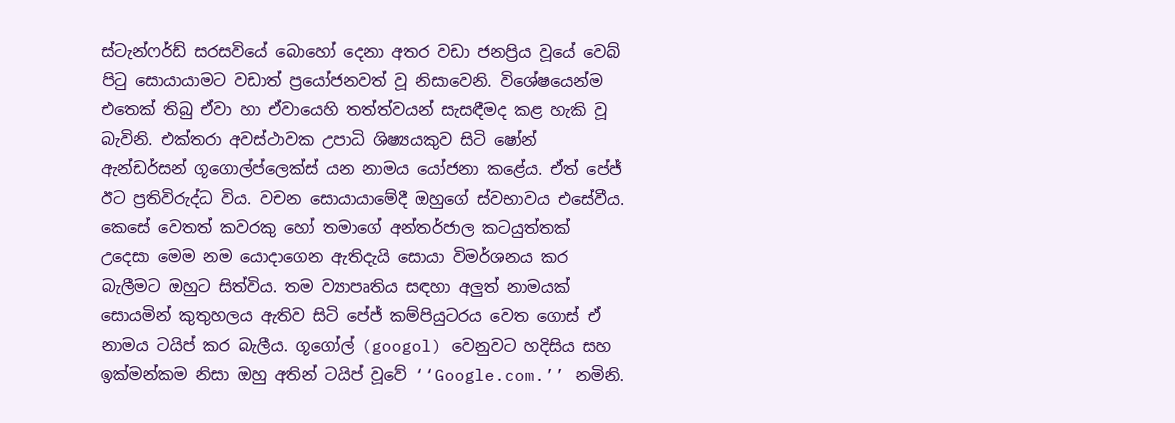ස්ටැන්ෆර්ඩ් සරසවියේ බොහෝ දෙනා අතර වඩා ජනප්‍රිය වූයේ වෙබ් පිටු සොයායාමට වඩාත් ප්‍රයෝජනවත් වූ නිසාවෙනි. විශේෂයෙන්ම එතෙක් තිබු ඒවා හා ඒවායෙහි තත්ත්වයන් සැසඳීමද කළ හැකි වූ බැවිනි. එක්තරා අවස්ථාවක උපාධි ශිෂ්‍යයකුව සිටි ෂෝන් ඇන්ඩර්සන් ගූගොල්ප්ලෙක්ස් යන නාමය යෝජනා කළේය. ඒත් පේජ් ඊට ප්‍රතිවිරුද්ධ විය. වචන සොයායාමේදී ඔහුගේ ස්වභාවය එසේවීය. කෙසේ වෙතත් කවරකු හෝ තමාගේ අන්තර්ජාල කටයුත්තක් උදෙසා මෙම නම යොදාගෙන ඇතිදැයි සොයා විමර්ශනය කර බැලීමට ඔහුට සිත්විය. තම ව්‍යාපෘතිය සඳහා අලුත් නාමයක් සොයමින් කුතුහලය ඇතිව සිටි පේජ් කම්පියුටරය වෙත ගොස් ඒ නාමය ටයිප් කර බැලීය. ගූගෝල් (googol) වෙනුවට හදිසිය සහ ඉක්මන්කම නිසා ඔහු අතින් ටයිප් වූවේ ‘‘Google.com.’’ නමිනි.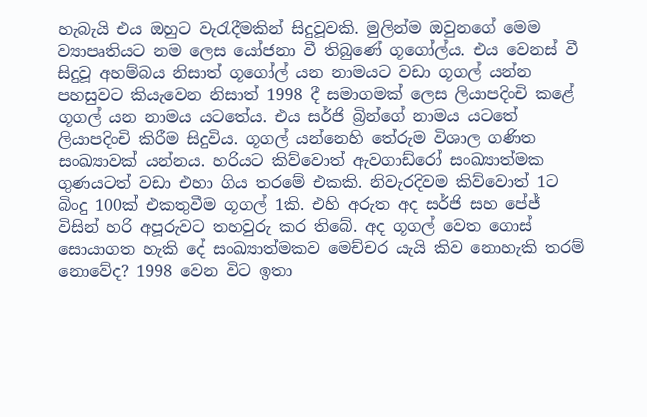හැබැයි එය ඔහුට වැරැදීමකින් සිදුවූවකි. මුලින්ම ඔවුනගේ මෙම ව්‍යාපෘතියට නම ලෙස යෝජනා වී තිබුණේ ගූගෝල්ය. එය වෙනස් වී සිදුවූ අහම්බය නිසාත් ගූගෝල් යන නාමයට වඩා ගූගල් යන්න පහසුවට කියැවෙන නිසාත් 1998 දී සමාගමක් ලෙස ලියාපදිංචි කළේ ගූගල් යන නාමය යටතේය. එය සර්ජි බ්‍රින්ගේ නාමය යටතේ ලියාපදිංචි කිරීම සිදුවිය. ගූගල් යන්නෙහි තේරුම විශාල ගණිත සංඛ්‍යාවක් යන්නය. හරියට කිව්වොත් ඇවගාඩ්රෝ සංඛ්‍යාත්මක ගුණයටත් වඩා එහා ගිය තරමේ එකකි. නිවැරදිවම කිව්වොත් 1ට බිංදු 100ක් එකතුවීම ගූගල් 1කි. එහි අරුත අද සර්ජි සහ පේජ් විසින් හරි අපූරුවට තහවුරු කර තිබේ. අද ගූගල් වෙත ගොස් සොයාගත හැකි දේ සංඛ්‍යාත්මකව මෙච්චර යැයි කිව නොහැකි තරම් නොවේද? 1998 වෙන විට ඉතා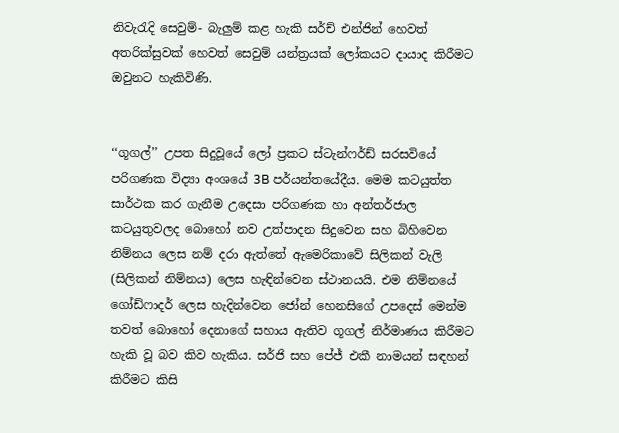නිවැරැදි සෙවුම්- බැලුම් කළ හැකි සර්ච් එන්ජින් හෙවත් අතරික්සුවක් හෙවත් සෙවුම් යන්ත්‍රයක් ලෝකයට දායාද කිරීමට ඔවුනට හැකිවිණි.


‘‘ගූගල්’’ උපත සිදුවූයේ ලෝ ප්‍රකට ස්ටැන්ෆර්ඩ් සරසවියේ පරිගණක විද්‍යා අංශයේ 3B පර්යන්තයේදීය. මෙම කටයුත්ත සාර්ථක කර ගැනීම උදෙසා පරිගණක හා අන්තර්ජාල කටයුතුවලද බොහෝ නව උත්පාදන සිදුවෙන සහ බිහිවෙන නිම්නය ලෙස නම් දරා ඇත්තේ ඇමෙරිකාවේ සිලිකන් වැලි (සිලිකන් නිම්නය) ලෙස හැඳින්වෙන ස්ථානයයි. එම නිම්නයේ ගෝඩ්ෆාදර් ලෙස හැදින්වෙන ජෝන් හෙනසිගේ උපදෙස් මෙන්ම තවත් බොහෝ දෙනාගේ සහාය ඇතිව ගූගල් නිර්මාණය කිරීමට හැකි වූ බව කිව හැකිය. සර්ජි සහ පේජ් එකී නාමයන් සඳහන් කිරීමට කිසි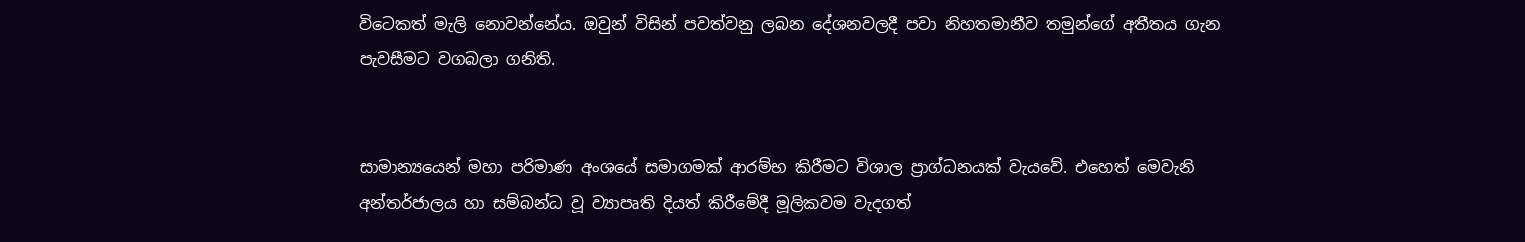විටෙකත් මැලි නොවන්නේය. ඔවුන් විසින් පවත්වනු ලබන දේශනවලදී පවා නිහතමානීව තමුන්ගේ අතීතය ගැන පැවසීමට වගබලා ගනිති.


සාමාන්‍යයෙන් මහා පරිමාණ අංශයේ සමාගමක් ආරම්භ කිරීමට විශාල ප්‍රාග්ධනයක් වැයවේ. එහෙත් මෙවැනි අන්තර්ජාලය හා සම්බන්ධ වූ ව්‍යාපෘති දියත් කිරීමේදී මූලිකවම වැදගත්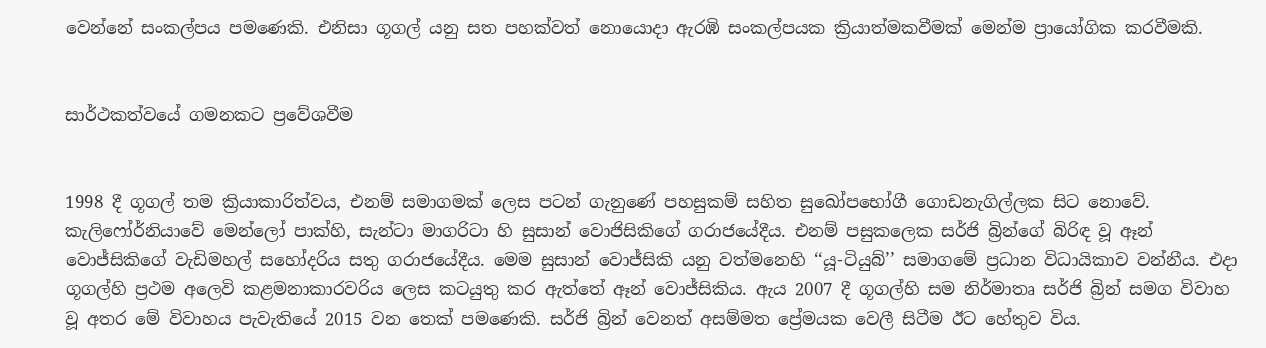වෙන්නේ සංකල්පය පමණෙකි. එනිසා ගූගල් යනු සත පහක්වත් නොයොදා ඇරඹි සංකල්පයක ක්‍රියාත්මකවීමක් මෙන්ම ප්‍රායෝගික කරවීමකි.


සාර්ථකත්වයේ ගමනකට ප්‍රවේශවීම


1998 දී ගූගල් තම ක්‍රියාකාරිත්වය, එනම් සමාගමක් ලෙස පටන් ගැනුණේ පහසුකම් සහිත සුඛෝපභෝගී ගොඩනැගිල්ලක සිට නොවේ. කැලිෆෝර්නියාවේ මෙන්ලෝ පාක්හි, සැන්ටා මාගරිටා හි සුසාන් වොජිසිකිගේ ගරාජයේදීය. එනම් පසුකලෙක සර්ජි බ්‍රින්ගේ බිරිඳ වූ ඈන් වොජ්සිකිගේ වැඩිමහල් සහෝදරිය සතු ගරාජයේදීය. මෙම සුසාන් වොජ්සිකි යනු වත්මනෙහි ‘‘යූ-ටියුබ්’’ සමාගමේ ප්‍රධාන විධායිකාව වන්නීය. එදා ගූගල්හි ප්‍රථම අලෙවි කළමනාකාරවරිය ලෙස කටයුතු කර ඇත්තේ ඈන් වොජ්සිකිය. ඇය 2007 දී ගූගල්හි සම නිර්මාතෘ සර්ජි බ්‍රින් සමග විවාහ වූ අතර මේ විවාහය පැවැතියේ 2015 වන තෙක් පමණෙකි. සර්ජි බ්‍රින් වෙනත් අසම්මත ප්‍රේමයක වෙලී සිටීම ඊට හේතුව විය.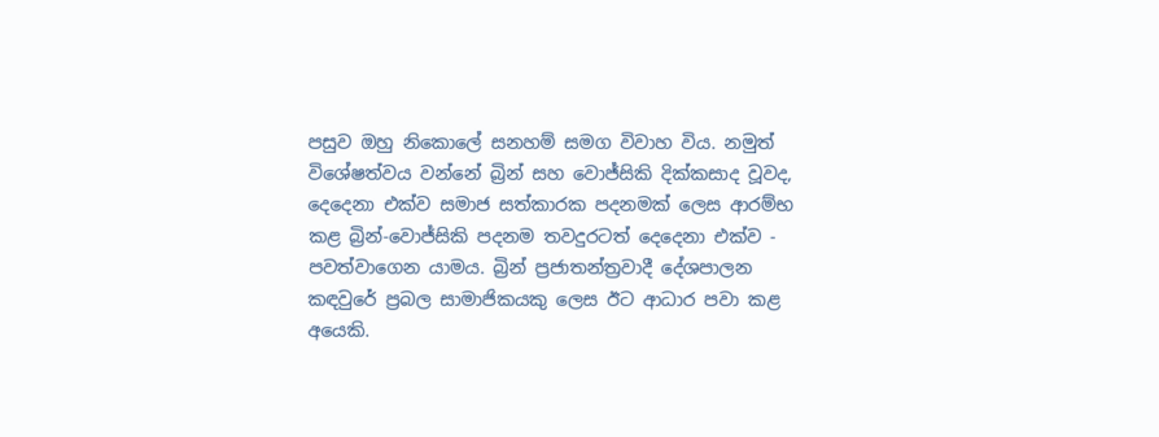පසුව ඔහු නිකොලේ සනහම් සමග විවාහ විය. නමුත් විශේෂත්වය වන්නේ බ්‍රින් සහ වොජ්සිකි දික්කසාද වූවද, දෙදෙනා එක්ව සමාජ සත්කාරක පදනමක් ලෙස ආරම්භ කළ බ්‍රින්-වොජ්සිකි පදනම තවදුරටත් දෙදෙනා එක්ව - පවත්වාගෙන යාමය. බ්‍රින් ප්‍රජාතන්ත්‍රවාදී දේශපාලන කඳවුරේ ප්‍රබල සාමාජිකයකු ලෙස ඊට ආධාර පවා කළ අයෙකි.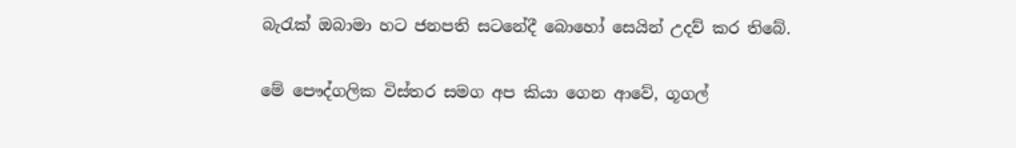බැරැක් ඔබාමා හට ජනපති සටනේදී බොහෝ සෙයින් උදව් කර තිබේ.


මේ පෞද්ගලික විස්තර සමග අප කියා ගෙන ආවේ, ගූගල්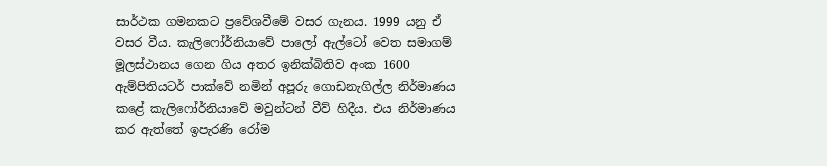සාර්ථක ගමනකට ප්‍රවේශවීමේ වසර ගැනය. 1999 යනු ඒ වසර වීය. කැලිෆෝර්නියාවේ පාලෝ ඇල්ටෝ වෙත සමාගම් මූලස්ථානය ගෙන ගිය අතර ඉනික්බිතිව අංක 1600 ඇම්පිතියටර් පාක්වේ නමින් අපූරු ගොඩනැගිල්ල නිර්මාණය කළේ කැලිෆෝර්නියාවේ මවුන්ටන් වීව් හිදීය. එය නිර්මාණය කර ඇත්තේ ඉපැරණි රෝම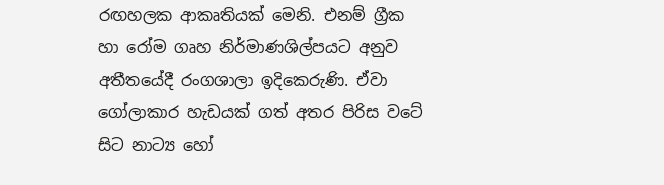රඟහලක ආකෘතියක් මෙනි. එනම් ග්‍රීක හා රෝම ගෘහ නිර්මාණශිල්පයට අනුව අතීතයේදී රංගශාලා ඉදිකෙරුණි. ඒවා ගෝලාකාර හැඩයක් ගත් අතර පිරිස වටේ සිට නාට්‍ය හෝ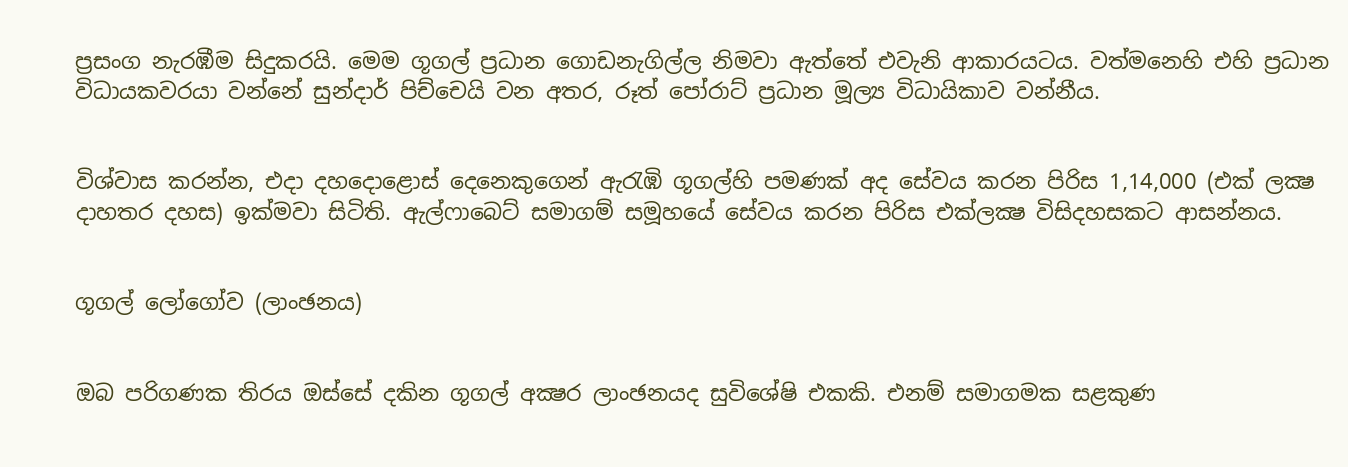ප්‍රසංග නැරඹීම සිදුකරයි. මෙම ගූගල් ප්‍රධාන ගොඩනැගිල්ල නිමවා ඇත්තේ එවැනි ආකාරයටය. වත්මනෙහි එහි ප්‍රධාන විධායකවරයා වන්නේ සුන්දාර් පිච්චෙයි වන අතර, රූත් පෝරාට් ප්‍රධාන මූල්‍ය විධායිකාව වන්නීය.


විශ්වාස කරන්න, එදා දහදොළොස් දෙනෙකුගෙන් ඇරැඹි ගූගල්හි පමණක් අද සේවය කරන පිරිස 1,14,000 (එක් ලක්‍ෂ දාහතර දහස) ඉක්මවා සිටිති. ඇල්ෆාබෙට් සමාගම් සමූහයේ සේවය කරන පිරිස එක්ලක්‍ෂ විසිදහසකට ආසන්නය.


ගූගල් ලෝගෝව (ලාංඡනය)


ඔබ පරිගණක තිරය ඔස්සේ දකින ගූගල් අක්‍ෂර ලාංඡනයද සුවිශේෂි එකකි. එනම් සමාගමක සළකුණ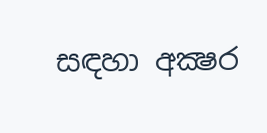සඳහා අක්‍ෂර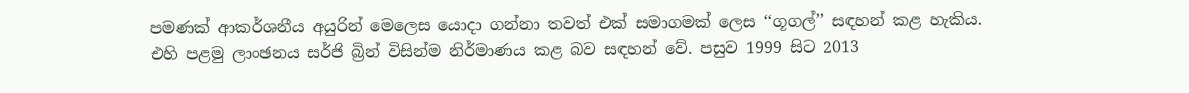පමණක් ආකර්ශනීය අයුරින් මෙලෙස යොදා ගන්නා තවත් එක් සමාගමක් ලෙස ‘‘ගූගල්’’ සඳහන් කළ හැකිය. එහි පළමු ලාංඡනය සර්ජි බ්‍රින් විසින්ම නිර්මාණය කළ බව සඳහන් වේ. පසුව 1999 සිට 2013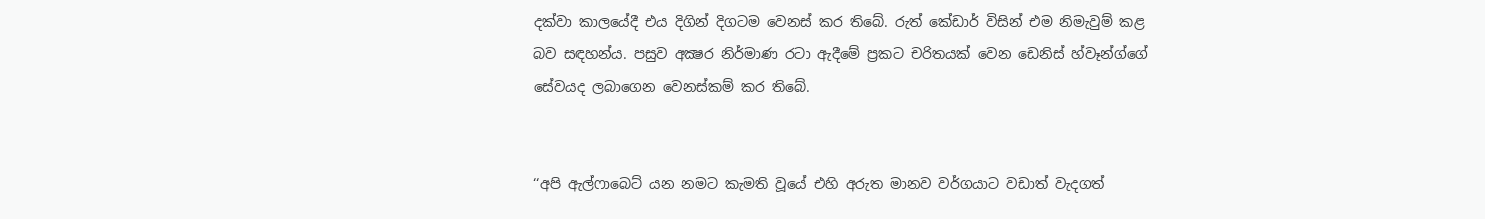දක්වා කාලයේදී එය දිගින් දිගටම වෙනස් කර තිබේ. රුත් කේඩාර් විසින් එම නිමැවුම් කළ බව සඳහන්ය. පසුව අක්‍ෂර නිර්මාණ රටා ඇදීමේ ප්‍රකට චරිතයක් වෙන ඩෙනිස් හ්වෑන්ග්ගේ සේවයද ලබාගෙන වෙනස්කම් කර තිබේ.


‘‘අපි ඇල්ෆාබෙට් යන නමට කැමති වූයේ එහි අරුත මානව වර්ගයාට වඩාත් වැදගත්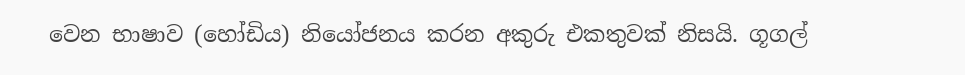වෙන භාෂාව (හෝඩිය) නියෝජනය කරන අකුරු එකතුවක් නිසයි. ගූගල්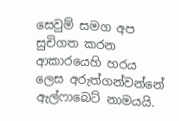සෙවුම් සමග අප සුචිගත කරන ආකාරයෙහි හරය ලෙස අරුත්ගන්වන්නේ ඇල්ෆාබෙට් නාමයයි.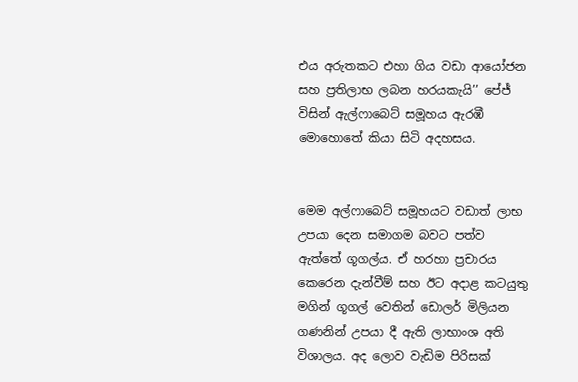එය අරුතකට එහා ගිය වඩා ආයෝජන සහ ප්‍රතිලාභ ලබන හරයකැයි’’ පේජ් විසින් ඇල්ෆාබෙට් සමූහය ඇරඹී මොහොතේ කියා සිටි අදහසය.


මෙම අල්ෆාබෙට් සමූහයට වඩාත් ලාභ උපයා දෙන සමාගම බවට පත්ව ඇත්තේ ගූගල්ය. ඒ හරහා ප්‍රචාරය කෙරෙන දැන්වීම් සහ ඊට අදාළ කටයුතු මගින් ගූගල් වෙතින් ඩොලර් මිලියන ගණනින් උපයා දී ඇති ලාභාංශ අති විශාලය. අද ලොව වැඩිම පිරිසක්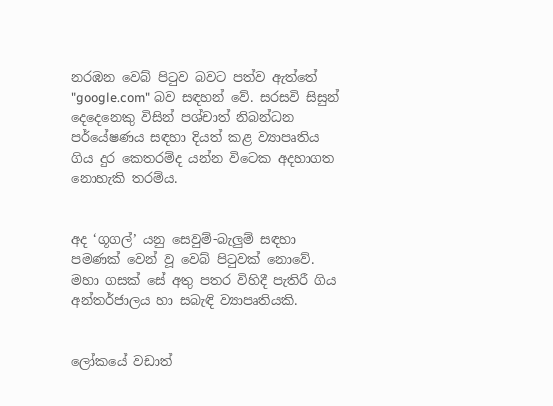නරඹන වෙබ් පිටුව බවට පත්ව ඇත්තේ "google.com" බව සඳහන් වේ. සරසවි සිසුන් දෙදෙනෙකු විසින් පශ්චාත් නිබන්ධන පර්යේෂණය සඳහා දියත් කළ ව්‍යාපෘතිය ගිය දුර කෙතරම්ද යන්න විටෙක අදහාගත නොහැකි තරම්ය.


අද ‘ගූගල්’ යනු සෙවුම්-බැලුම් සඳහා පමණක් වෙන් වූ වෙබ් පිටුවක් නොවේ. මහා ගසක් සේ අතු පතර විහිදී පැතිරී ගිය අන්තර්ජාලය හා සබැඳි ව්‍යාපෘතියකි.


ලෝකයේ වඩාත්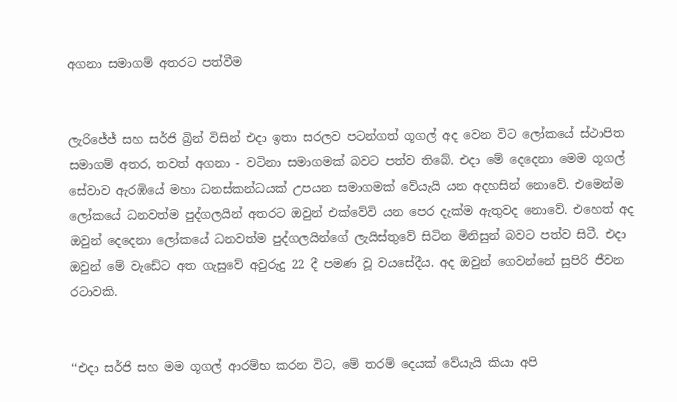අගනා සමාගම් අතරට පත්වීම


ලැරිජේජ් සහ සර්ජි බ්‍රින් විසින් එදා ඉතා සරලව පටන්ගත් ගූගල් අද වෙන විට ලෝකයේ ස්ථාපිත සමාගම් අතර, තවත් අගනා - වටිනා සමාගමක් බවට පත්ව තිබේ. එදා මේ දෙදෙනා මෙම ගූගල් සේවාව ඇරඹියේ මහා ධනස්කන්ධයක් උපයන සමාගමක් වේයැයි යන අදහසින් නොවේ. එමෙන්ම ලෝකයේ ධනවත්ම පුද්ගලයින් අතරට ඔවුන් එක්වේවි යන පෙර දැක්ම ඇතුවද නොවේ. එහෙත් අද ඔවුන් දෙදෙනා ලෝකයේ ධනවත්ම පුද්ගලයින්ගේ ලැයිස්තුවේ සිටින මිනිසුන් බවට පත්ව සිටී. එදා ඔවුන් මේ වැඩේට අත ගැසුවේ අවුරුදු 22 දී පමණ වූ වයසේදීය. අද ඔවුන් ගෙවන්නේ සුපිරි ජීවන රටාවකි.


‘‘එදා සර්ජි සහ මම ගූගල් ආරම්භ කරන විට, මේ තරම් දෙයක් වේයැයි කියා අපි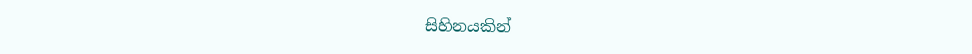සිහිනයකින්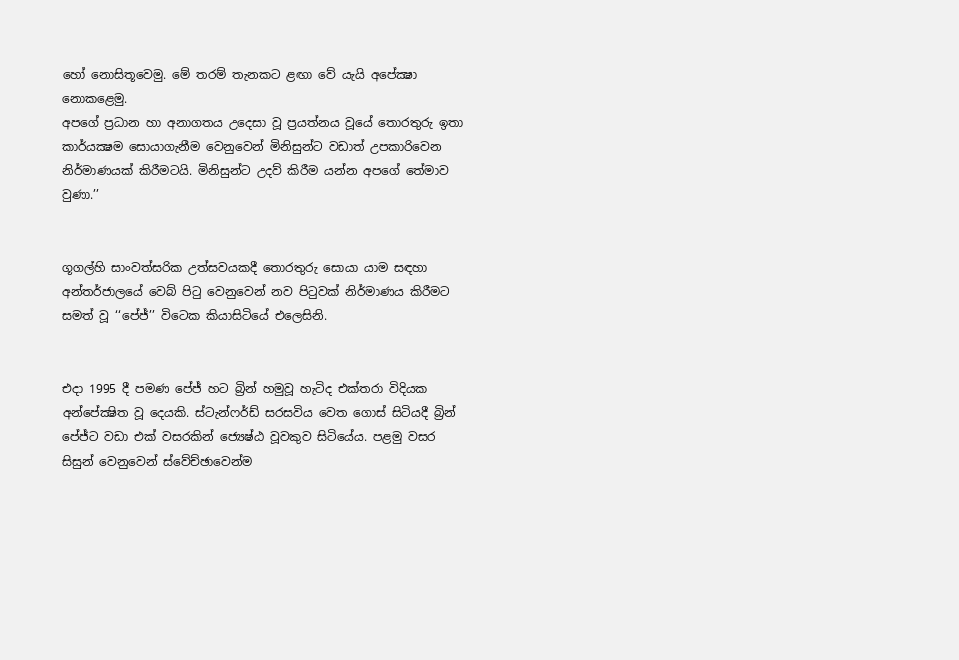හෝ නොසිතූවෙමු. මේ තරම් තැනකට ළඟා වේ යැයි අපේක්‍ෂා නොකළෙමු.
අපගේ ප්‍රධාන හා අනාගතය උදෙසා වූ ප්‍රයත්නය වූයේ තොරතුරු ඉතා කාර්යක්‍ෂම සොයාගැනීම වෙනුවෙන් මිනිසුන්ට වඩාත් උපකාරිවෙන නිර්මාණයක් කිරීමටයි. මිනිසුන්ට උදව් කිරීම යන්න අපගේ තේමාව වුණා.’’


ගූගල්හි සාංවත්සරික උත්සවයකදී තොරතුරු සොයා යාම සඳහා අන්තර්ජාලයේ වෙබ් පිටු වෙනුවෙන් නව පිටුවක් නිර්මාණය කිරීමට සමත් වූ ‘‘පේජ්’’ විටෙක කියාසිටියේ එලෙසිනි.


එදා 1995 දී පමණ පේජ් හට බ්‍රින් හමුවූ හැටිද එක්තරා විදියක අන්පේක්‍ෂිත වූ දෙයකි. ස්ටැන්ෆර්ඩ් සරසවිය වෙත ගොස් සිටියදී බ්‍රින් පේජ්ට වඩා එක් වසරකින් ජ්‍යෙෂ්ඨ වූවකුව සිටියේය. පළමු වසර සිසුන් වෙනුවෙන් ස්වේච්ඡාවෙන්ම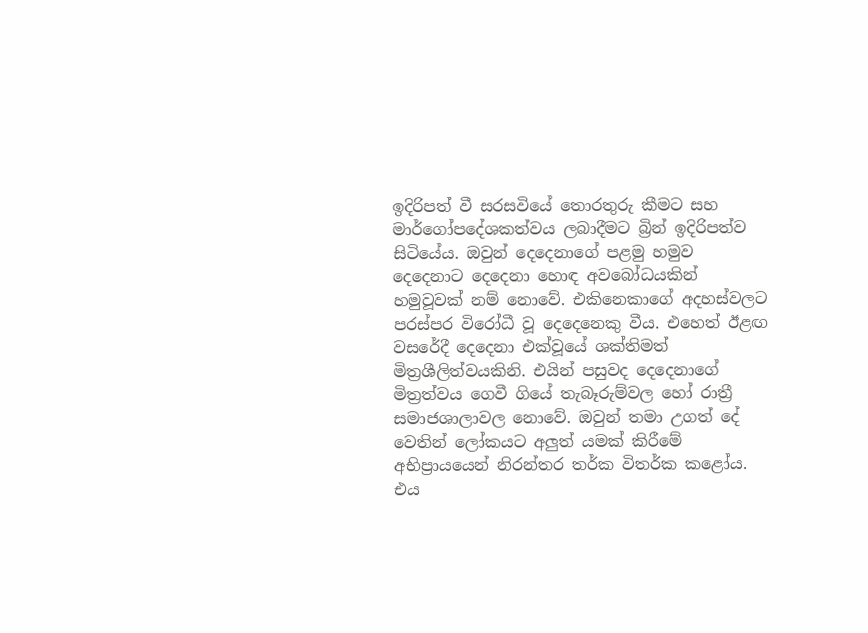ඉදිරිපත් වී සරසවියේ තොරතුරු කීමට සහ මාර්ගෝපදේශකත්වය ලබාදීමට බ්‍රින් ඉදිරිපත්ව සිටියේය. ඔවුන් දෙදෙනාගේ පළමු හමුව දෙදෙනාට දෙදෙනා හොඳ අවබෝධයකින් හමුවූවක් නම් නොවේ. එකිනෙකාගේ අදහස්වලට පරස්පර විරෝධී වූ දෙදෙනෙකු වීය. එහෙත් ඊළඟ වසරේදී දෙදෙනා එක්වූයේ ශක්තිමත් මිත්‍රශීලිත්වයකිනි. එයින් පසුවද දෙදෙනාගේ මිත්‍රත්වය ගෙවී ගියේ තැබෑරුම්වල හෝ රාත්‍රී සමාජශාලාවල නොවේ. ඔවුන් තමා උගත් දේ වෙතින් ලෝකයට අලුත් යමක් කිරීමේ අභිප්‍රායයෙන් නිරන්තර තර්ක විතර්ක කළෝය. එය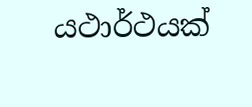යථාර්ථයක්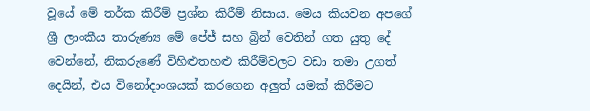වූයේ මේ තර්ක කිරීම් ප්‍රශ්න කිරීම් නිසාය. මෙය කියවන අපගේ ශ්‍රී ලාංකීය තාරුණ්‍ය මේ පේජ් සහ බ්‍රින් වෙතින් ගත යුතු දේ වෙන්නේ, නිකරුණේ විහිළුතහළු කිරීම්වලට වඩා තමා උගත් දෙයින්, එය විනෝදාංශයක් කරගෙන අලුත් යමක් කිරීමට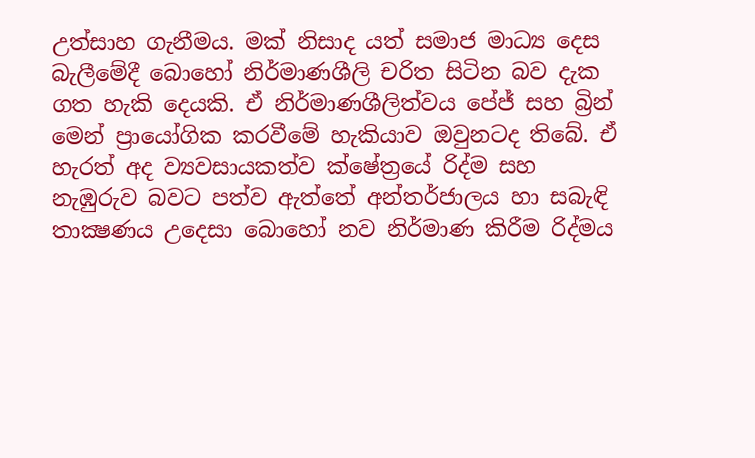උත්සාහ ගැනීමය. මක් නිසාද යත් සමාජ මාධ්‍ය දෙස බැලීමේදී බොහෝ නිර්මාණශීලි චරිත සිටින බව දැක ගත හැකි දෙයකි. ඒ නිර්මාණශීලිත්වය පේජ් සහ බ්‍රින් මෙන් ප්‍රායෝගික කරවීමේ හැකියාව ඔවුනටද තිබේ. ඒ හැරත් අද ව්‍යවසායකත්ව ක්ෂේත්‍රයේ රිද්ම සහ නැඹුරුව බවට පත්ව ඇත්තේ අන්තර්ජාලය හා සබැඳි තාක්‍ෂණය උදෙසා බොහෝ නව නිර්මාණ කිරීම රිද්මය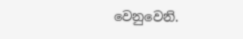වෙනුවෙනි.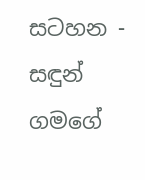සටහන - සඳුන් ගමගේ